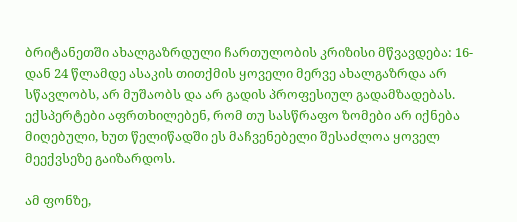ბრიტანეთში ახალგაზრდული ჩართულობის კრიზისი მწვავდება: 16-დან 24 წლამდე ასაკის თითქმის ყოველი მერვე ახალგაზრდა არ სწავლობს, არ მუშაობს და არ გადის პროფესიულ გადამზადებას. ექსპერტები აფრთხილებენ, რომ თუ სასწრაფო ზომები არ იქნება მიღებული, ხუთ წელიწადში ეს მაჩვენებელი შესაძლოა ყოველ მეექვსეზე გაიზარდოს.

ამ ფონზე,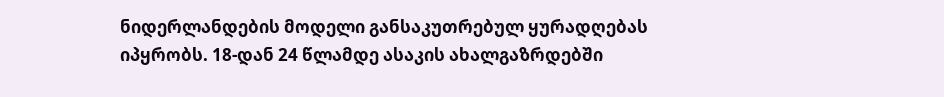ნიდერლანდების მოდელი განსაკუთრებულ ყურადღებას იპყრობს. 18-დან 24 წლამდე ასაკის ახალგაზრდებში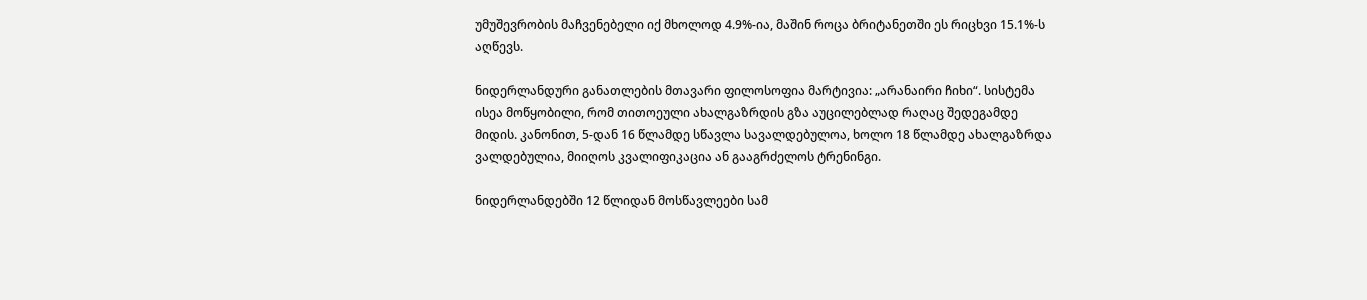უმუშევრობის მაჩვენებელი იქ მხოლოდ 4.9%-ია, მაშინ როცა ბრიტანეთში ეს რიცხვი 15.1%-ს აღწევს.

ნიდერლანდური განათლების მთავარი ფილოსოფია მარტივია: „არანაირი ჩიხი“. სისტემა ისეა მოწყობილი, რომ თითოეული ახალგაზრდის გზა აუცილებლად რაღაც შედეგამდე მიდის. კანონით, 5-დან 16 წლამდე სწავლა სავალდებულოა, ხოლო 18 წლამდე ახალგაზრდა ვალდებულია, მიიღოს კვალიფიკაცია ან გააგრძელოს ტრენინგი.

ნიდერლანდებში 12 წლიდან მოსწავლეები სამ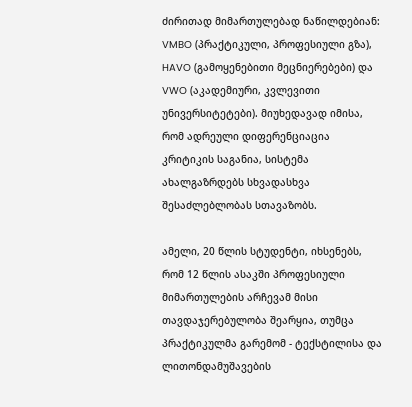ძირითად მიმართულებად ნაწილდებიან: VMBO (პრაქტიკული, პროფესიული გზა), HAVO (გამოყენებითი მეცნიერებები) და VWO (აკადემიური, კვლევითი უნივერსიტეტები). მიუხედავად იმისა, რომ ადრეული დიფერენციაცია კრიტიკის საგანია, სისტემა ახალგაზრდებს სხვადასხვა შესაძლებლობას სთავაზობს.

ამელი, 20 წლის სტუდენტი, იხსენებს, რომ 12 წლის ასაკში პროფესიული მიმართულების არჩევამ მისი თავდაჯერებულობა შეარყია, თუმცა პრაქტიკულმა გარემომ - ტექსტილისა და ლითონდამუშავების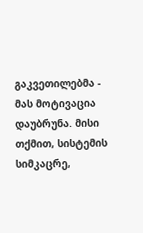გაკვეთილებმა - მას მოტივაცია დაუბრუნა. მისი თქმით, სისტემის სიმკაცრე,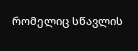რომელიც სწავლის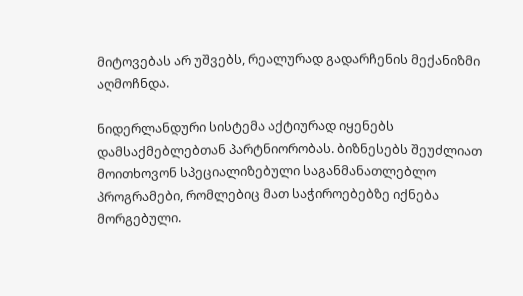მიტოვებას არ უშვებს, რეალურად გადარჩენის მექანიზმი აღმოჩნდა.

ნიდერლანდური სისტემა აქტიურად იყენებს დამსაქმებლებთან პარტნიორობას. ბიზნესებს შეუძლიათ მოითხოვონ სპეციალიზებული საგანმანათლებლო პროგრამები, რომლებიც მათ საჭიროებებზე იქნება მორგებული.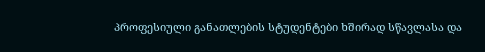პროფესიული განათლების სტუდენტები ხშირად სწავლასა და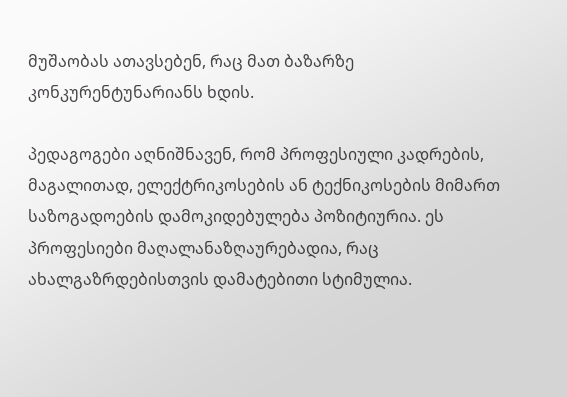მუშაობას ათავსებენ, რაც მათ ბაზარზე კონკურენტუნარიანს ხდის.

პედაგოგები აღნიშნავენ, რომ პროფესიული კადრების, მაგალითად, ელექტრიკოსების ან ტექნიკოსების მიმართ საზოგადოების დამოკიდებულება პოზიტიურია. ეს პროფესიები მაღალანაზღაურებადია, რაც ახალგაზრდებისთვის დამატებითი სტიმულია.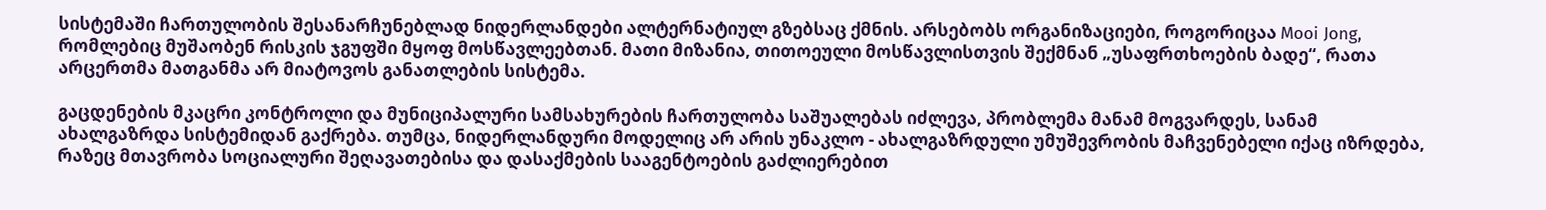სისტემაში ჩართულობის შესანარჩუნებლად ნიდერლანდები ალტერნატიულ გზებსაც ქმნის. არსებობს ორგანიზაციები, როგორიცაა Mooi Jong, რომლებიც მუშაობენ რისკის ჯგუფში მყოფ მოსწავლეებთან. მათი მიზანია, თითოეული მოსწავლისთვის შექმნან „უსაფრთხოების ბადე“, რათა არცერთმა მათგანმა არ მიატოვოს განათლების სისტემა.

გაცდენების მკაცრი კონტროლი და მუნიციპალური სამსახურების ჩართულობა საშუალებას იძლევა, პრობლემა მანამ მოგვარდეს, სანამ ახალგაზრდა სისტემიდან გაქრება. თუმცა, ნიდერლანდური მოდელიც არ არის უნაკლო - ახალგაზრდული უმუშევრობის მაჩვენებელი იქაც იზრდება, რაზეც მთავრობა სოციალური შეღავათებისა და დასაქმების სააგენტოების გაძლიერებით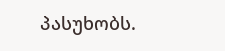პასუხობს.